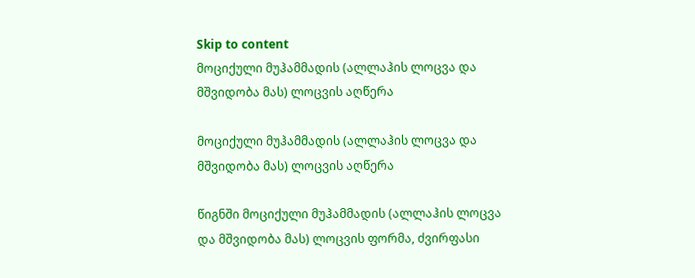Skip to content
მოციქული მუჰამმადის (ალლაჰის ლოცვა და მშვიდობა მას) ლოცვის აღწერა

მოციქული მუჰამმადის (ალლაჰის ლოცვა და მშვიდობა მას) ლოცვის აღწერა

წიგნში მოციქული მუჰამმადის (ალლაჰის ლოცვა და მშვიდობა მას) ლოცვის ფორმა, ძვირფასი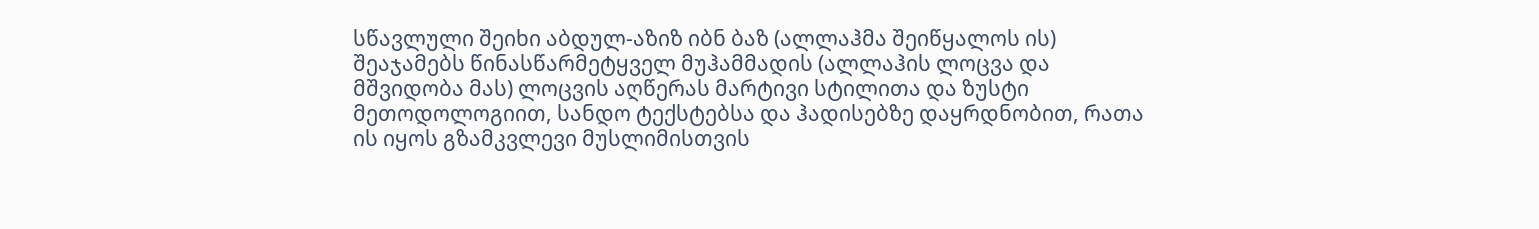სწავლული შეიხი აბდულ-აზიზ იბნ ბაზ (ალლაჰმა შეიწყალოს ის) შეაჯამებს წინასწარმეტყველ მუჰამმადის (ალლაჰის ლოცვა და მშვიდობა მას) ლოცვის აღწერას მარტივი სტილითა და ზუსტი მეთოდოლოგიით, სანდო ტექსტებსა და ჰადისებზე დაყრდნობით, რათა ის იყოს გზამკვლევი მუსლიმისთვის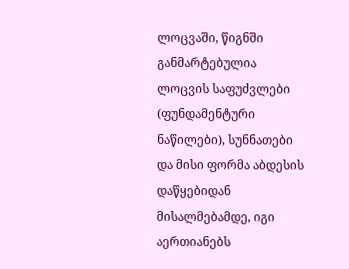ლოცვაში, წიგნში განმარტებულია ლოცვის საფუძვლები (ფუნდამენტური ნაწილები), სუნნათები და მისი ფორმა აბდესის დაწყებიდან მისალმებამდე, იგი აერთიანებს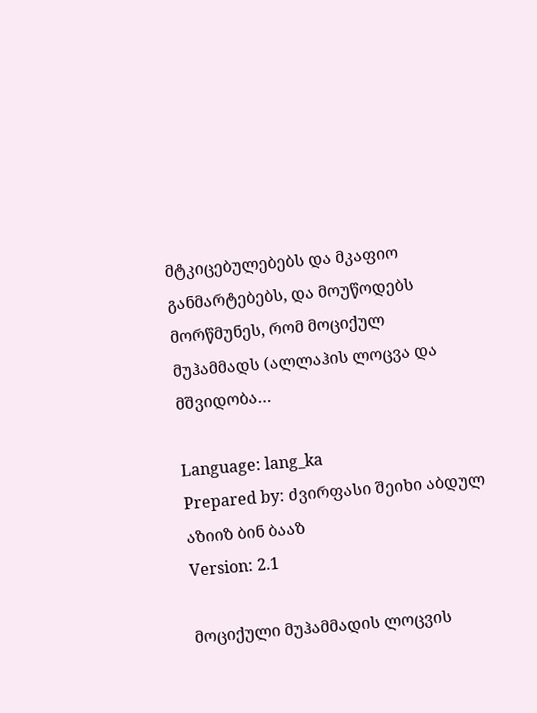მტკიცებულებებს და მკაფიო განმარტებებს, და მოუწოდებს მორწმუნეს, რომ მოციქულ მუჰამმადს (ალლაჰის ლოცვა და მშვიდობა…

Language: lang_ka
Prepared by: ძვირფასი შეიხი აბდულ აზიიზ ბინ ბააზ
Version: 2.1

მოციქული მუჰამმადის ლოცვის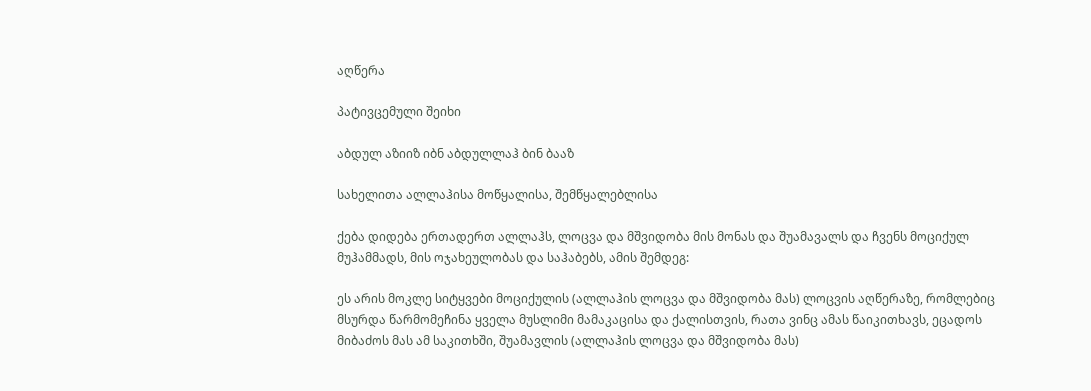აღწერა

პატივცემული შეიხი

აბდულ აზიიზ იბნ აბდულლაჰ ბინ ბააზ

სახელითა ალლაჰისა მოწყალისა, შემწყალებლისა

ქება დიდება ერთადერთ ალლაჰს, ლოცვა და მშვიდობა მის მონას და შუამავალს და ჩვენს მოციქულ მუჰამმადს, მის ოჯახეულობას და საჰაბებს, ამის შემდეგ:

ეს არის მოკლე სიტყვები მოციქულის (ალლაჰის ლოცვა და მშვიდობა მას) ლოცვის აღწერაზე, რომლებიც მსურდა წარმომეჩინა ყველა მუსლიმი მამაკაცისა და ქალისთვის, რათა ვინც ამას წაიკითხავს, ეცადოს მიბაძოს მას ამ საკითხში, შუამავლის (ალლაჰის ლოცვა და მშვიდობა მას)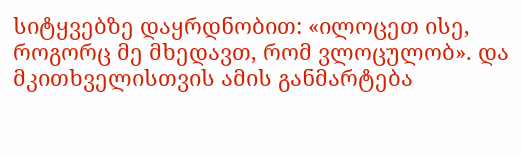სიტყვებზე დაყრდნობით: «ილოცეთ ისე, როგორც მე მხედავთ, რომ ვლოცულობ». და მკითხველისთვის ამის განმარტება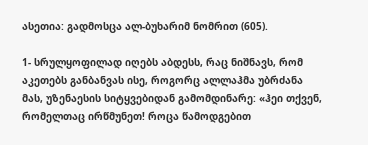ასეთია: გადმოსცა ალ-ბუხარიმ ნომრით (605).

1- სრულყოფილად იღებს აბდესს, რაც ნიშნავს, რომ აკეთებს განბანვას ისე, როგორც ალლაჰმა უბრძანა მას, უზენაესის სიტყვებიდან გამომდინარე: «ჰეი თქვენ, რომელთაც ირწმუნეთ! როცა წამოდგებით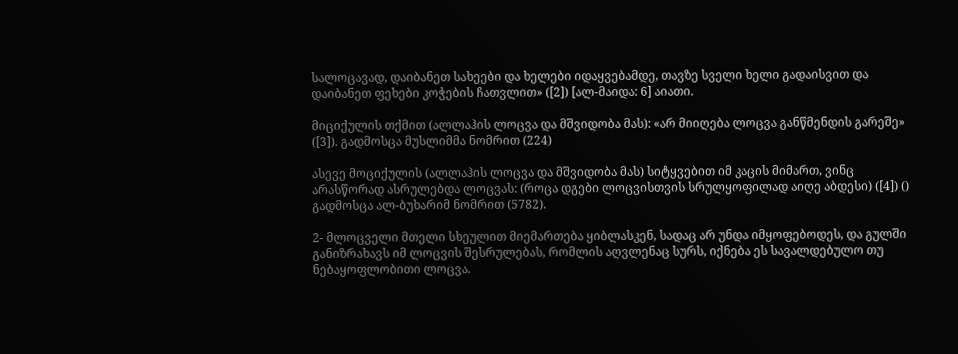სალოცავად, დაიბანეთ სახეები და ხელები იდაყვებამდე, თავზე სველი ხელი გადაისვით და დაიბანეთ ფეხები კოჭების ჩათვლით» ([2]) [ალ-მაიდა: 6] აიათი.

მიციქულის თქმით (ალლაჰის ლოცვა და მშვიდობა მას): «არ მიიღება ლოცვა განწმენდის გარეშე» ([3]). გადმოსცა მუსლიმმა ნომრით (224)

ასევე მოციქულის (ალლაჰის ლოცვა და მშვიდობა მას) სიტყვებით იმ კაცის მიმართ, ვინც არასწორად ასრულებდა ლოცვას: (როცა დგები ლოცვისთვის სრულყოფილად აიღე აბდესი) ([4]) () გადმოსცა ალ-ბუხარიმ ნომრით (5782).

2- მლოცველი მთელი სხეულით მიემართება ყიბლასკენ, სადაც არ უნდა იმყოფებოდეს, და გულში განიზრახავს იმ ლოცვის შესრულებას, რომლის აღვლენაც სურს, იქნება ეს სავალდებულო თუ ნებაყოფლობითი ლოცვა.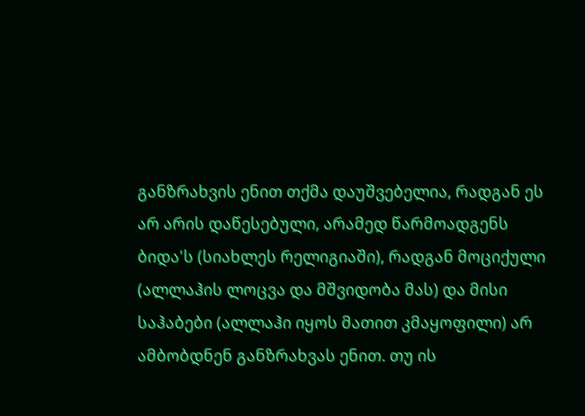განზრახვის ენით თქმა დაუშვებელია, რადგან ეს არ არის დაწესებული, არამედ წარმოადგენს ბიდა'ს (სიახლეს რელიგიაში), რადგან მოციქული (ალლაჰის ლოცვა და მშვიდობა მას) და მისი საჰაბები (ალლაჰი იყოს მათით კმაყოფილი) არ ამბობდნენ განზრახვას ენით. თუ ის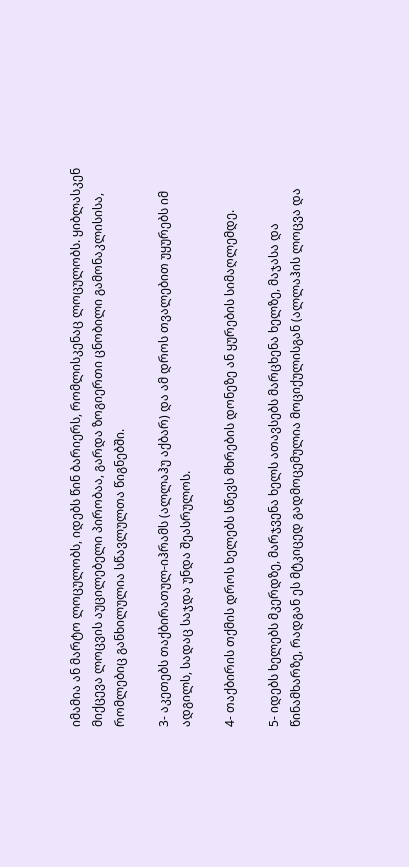იმამია ან მარტო ლოცულობს, იდებს წინ ბარიერს, რომლისკენაც ლოცულობს. ყიბლასკენ მიქცევა ლოცვის აუცილებელი პირობაა, გარდა ზოგიერთი ცნობილი გამონაკლისისა, რომლებიც განხილულია სწავლულთა წიგნებში.

3- აკეთებს თაქბირათულ-იჰრამს (ალლაჰუ აქბარ) და ამ დროს თვალებით უყურებს იმ ადგილს, სადაც საჯდა უნდა შეასრულოს.

4- თაქბირის თქმის დროს ხელებს სწევს მხრების დონეზე ან ყურების სიმაღლემდე.

5- იდებს ხელებს მკერდზე, მარჯვენა ხელს ათავსებს მარცხენა ხელზე, მაჯასა და წინამხარზე, რადგან ეს მტკიცედ გადმოცემულია მოციქულისგან (ალლაჰის ლოცვა და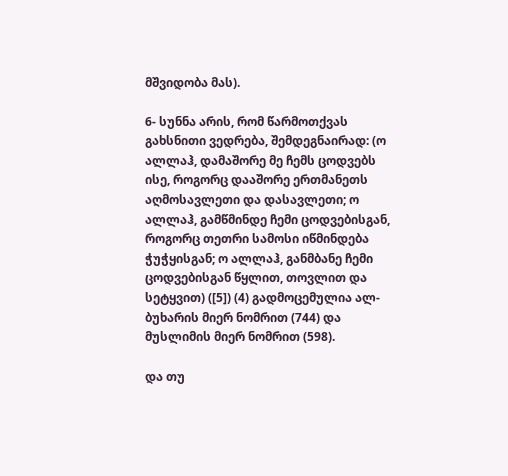მშვიდობა მას).

6- სუნნა არის, რომ წარმოთქვას გახსნითი ვედრება, შემდეგნაირად: (ო ალლაჰ, დამაშორე მე ჩემს ცოდვებს ისე, როგორც დააშორე ერთმანეთს აღმოსავლეთი და დასავლეთი; ო ალლაჰ, გამწმინდე ჩემი ცოდვებისგან, როგორც თეთრი სამოსი იწმინდება ჭუჭყისგან; ო ალლაჰ, განმბანე ჩემი ცოდვებისგან წყლით, თოვლით და სეტყვით) ([5]) (4) გადმოცემულია ალ-ბუხარის მიერ ნომრით (744) და მუსლიმის მიერ ნომრით (598).

და თუ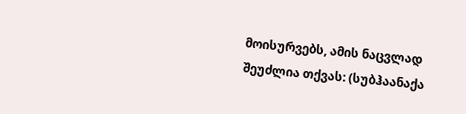მოისურვებს, ამის ნაცვლად შეუძლია თქვას: (სუბჰაანაქა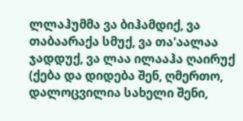ლლაჰუმმა ვა ბიჰამდიქ, ვა თაბაარაქა სმუქ, ვა თა'აალაა ჯადდუქ, ვა ლაა ილააჰა ღაირუქ (ქება და დიდება შენ, ღმერთო, დალოცვილია სახელი შენი,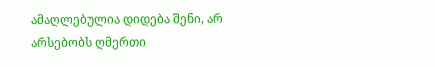ამაღლებულია დიდება შენი, არ არსებობს ღმერთი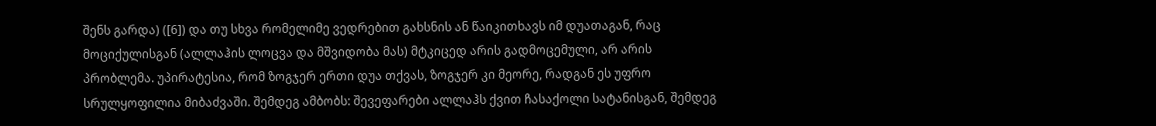შენს გარდა) ([6]) და თუ სხვა რომელიმე ვედრებით გახსნის ან წაიკითხავს იმ დუათაგან, რაც მოციქულისგან (ალლაჰის ლოცვა და მშვიდობა მას) მტკიცედ არის გადმოცემული, არ არის პრობლემა. უპირატესია, რომ ზოგჯერ ერთი დუა თქვას, ზოგჯერ კი მეორე, რადგან ეს უფრო სრულყოფილია მიბაძვაში. შემდეგ ამბობს: შევეფარები ალლაჰს ქვით ჩასაქოლი სატანისგან, შემდეგ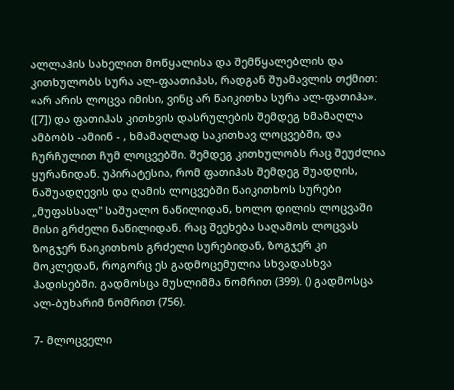ალლაჰის სახელით მოწყალისა და შემწყალებლის და კითხულობს სურა ალ-ფაათიჰას, რადგან შუამავლის თქმით: «არ არის ლოცვა იმისი, ვინც არ წაიკითხა სურა ალ-ფათიჰა». ([7]) და ფათიჰას კითხვის დასრულების შემდეგ ხმამაღლა ამბობს -ამიინ - , ხმამაღლად საკითხავ ლოცვებში, და ჩურჩულით ჩუმ ლოცვებში. შემდეგ კითხულობს რაც შეუძლია ყურანიდან. უპირატესია, რომ ფათიჰას შემდეგ შუადღის, ნაშუადღევის და ღამის ლოცვებში წაიკითხოს სურები „მუფასსალ" საშუალო ნაწილიდან, ხოლო დილის ლოცვაში მისი გრძელი ნაწილიდან. რაც შეეხება საღამოს ლოცვას ზოგჯერ წაიკითხოს გრძელი სურებიდან, ზოგჯერ კი მოკლედან, როგორც ეს გადმოცემულია სხვადასხვა ჰადისებში. გადმოსცა მუსლიმმა ნომრით (399). () გადმოსცა ალ-ბუხარიმ ნომრით (756).

7- მლოცველი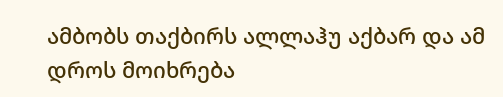ამბობს თაქბირს ალლაჰუ აქბარ და ამ დროს მოიხრება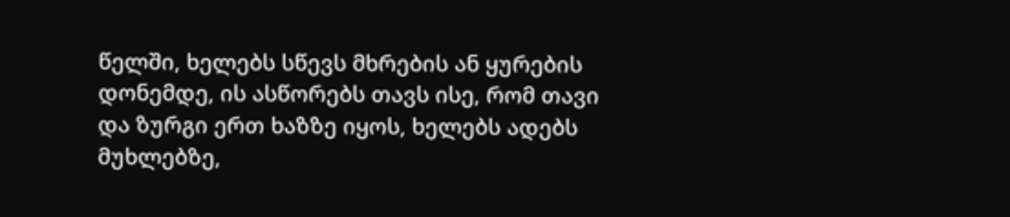წელში, ხელებს სწევს მხრების ან ყურების დონემდე, ის ასწორებს თავს ისე, რომ თავი და ზურგი ერთ ხაზზე იყოს, ხელებს ადებს მუხლებზე,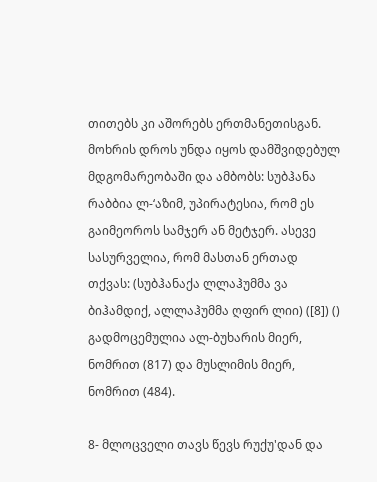თითებს კი აშორებს ერთმანეთისგან. მოხრის დროს უნდა იყოს დამშვიდებულ მდგომარეობაში და ამბობს: სუბჰანა რაბბია ლ-‘აზიმ, უპირატესია, რომ ეს გაიმეოროს სამჯერ ან მეტჯერ. ასევე სასურველია, რომ მასთან ერთად თქვას: (სუბჰანაქა ლლაჰუმმა ვა ბიჰამდიქ, ალლაჰუმმა ღფირ ლიი) ([8]) () გადმოცემულია ალ-ბუხარის მიერ, ნომრით (817) და მუსლიმის მიერ, ნომრით (484).

8- მლოცველი თავს წევს რუქუ'დან და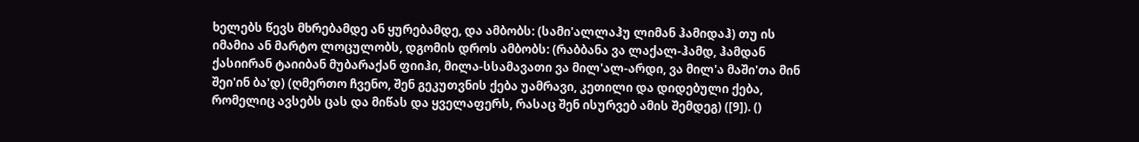ხელებს წევს მხრებამდე ან ყურებამდე, და ამბობს: (სამი'ალლაჰუ ლიმან ჰამიდაჰ) თუ ის იმამია ან მარტო ლოცულობს, დგომის დროს ამბობს: (რაბბანა ვა ლაქალ-ჰამდ, ჰამდან ქასიირან ტაიიბან მუბარაქან ფიიჰი, მილა-სსამავათი ვა მილ'ალ-არდი, ვა მილ'ა მაში'თა მინ შეი'ინ ბა'დ) (ღმერთო ჩვენო, შენ გეკუთვნის ქება უამრავი, კეთილი და დიდებული ქება, რომელიც ავსებს ცას და მიწას და ყველაფერს, რასაც შენ ისურვებ ამის შემდეგ) ([9]). ()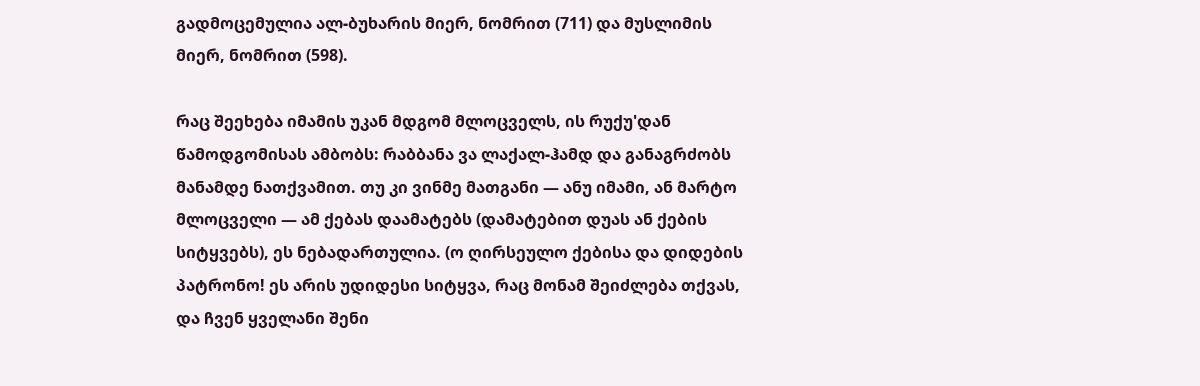გადმოცემულია ალ-ბუხარის მიერ, ნომრით (711) და მუსლიმის მიერ, ნომრით (598).

რაც შეეხება იმამის უკან მდგომ მლოცველს, ის რუქუ'დან წამოდგომისას ამბობს: რაბბანა ვა ლაქალ-ჰამდ და განაგრძობს მანამდე ნათქვამით. თუ კი ვინმე მათგანი — ანუ იმამი, ან მარტო მლოცველი — ამ ქებას დაამატებს (დამატებით დუას ან ქების სიტყვებს), ეს ნებადართულია. (ო ღირსეულო ქებისა და დიდების პატრონო! ეს არის უდიდესი სიტყვა, რაც მონამ შეიძლება თქვას, და ჩვენ ყველანი შენი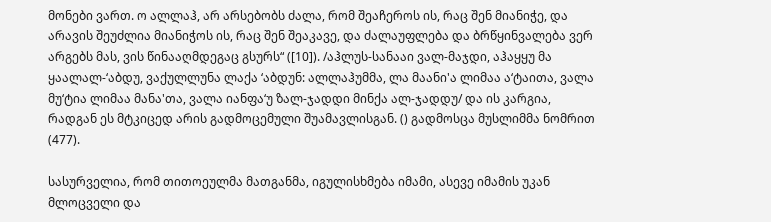მონები ვართ. ო ალლაჰ, არ არსებობს ძალა, რომ შეაჩეროს ის, რაც შენ მიანიჭე, და არავის შეუძლია მიანიჭოს ის, რაც შენ შეაკავე, და ძალაუფლება და ბრწყინვალება ვერ არგებს მას, ვის წინააღმდეგაც გსურს“ ([10]). /აჰლუს-სანააი ვალ-მაჯდი, აჰაყყუ მა ყაალალ-‘აბდუ, ვაქულლუნა ლაქა ‘აბდუნ: ალლაჰუმმა, ლა მაანი'ა ლიმაა ა‘ტაითა, ვალა მუ‘ტია ლიმაა მანა'თა, ვალა იანფა‘უ ზალ-ჯადდი მინქა ალ-ჯადდუ/ და ის კარგია, რადგან ეს მტკიცედ არის გადმოცემული შუამავლისგან. () გადმოსცა მუსლიმმა ნომრით (477).

სასურველია, რომ თითოეულმა მათგანმა, იგულისხმება იმამი, ასევე იმამის უკან მლოცველი და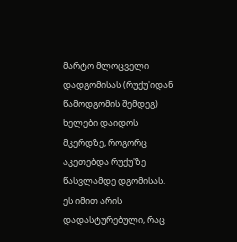მარტო მლოცველი დადგომისას (რუქუ'იდან წამოდგომის შემდეგ) ხელები დაიდოს მკერდზე, როგორც აკეთებდა რუქუ'ზე წასვლამდე დგომისას. ეს იმით არის დადასტურებული, რაც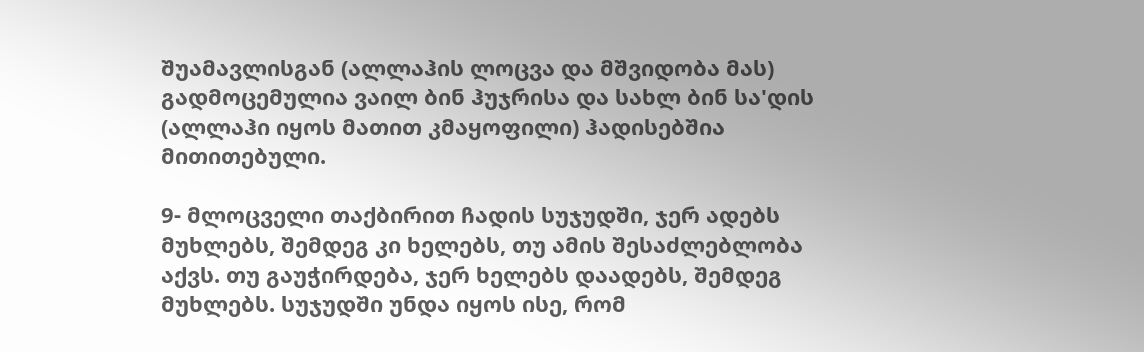შუამავლისგან (ალლაჰის ლოცვა და მშვიდობა მას) გადმოცემულია ვაილ ბინ ჰუჯრისა და სახლ ბინ სა'დის (ალლაჰი იყოს მათით კმაყოფილი) ჰადისებშია მითითებული.

9- მლოცველი თაქბირით ჩადის სუჯუდში, ჯერ ადებს მუხლებს, შემდეგ კი ხელებს, თუ ამის შესაძლებლობა აქვს. თუ გაუჭირდება, ჯერ ხელებს დაადებს, შემდეგ მუხლებს. სუჯუდში უნდა იყოს ისე, რომ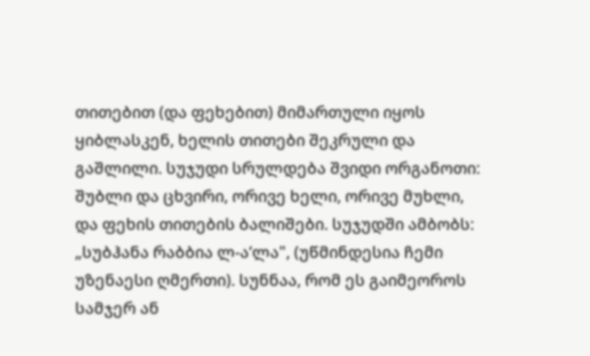თითებით (და ფეხებით) მიმართული იყოს ყიბლასკენ, ხელის თითები შეკრული და გაშლილი. სუჯუდი სრულდება შვიდი ორგანოთი: შუბლი და ცხვირი, ორივე ხელი, ორივე მუხლი, და ფეხის თითების ბალიშები. სუჯუდში ამბობს: „სუბჰანა რაბბია ლ-ა‘ლა", (უწმინდესია ჩემი უზენაესი ღმერთი). სუნნაა, რომ ეს გაიმეოროს სამჯერ ან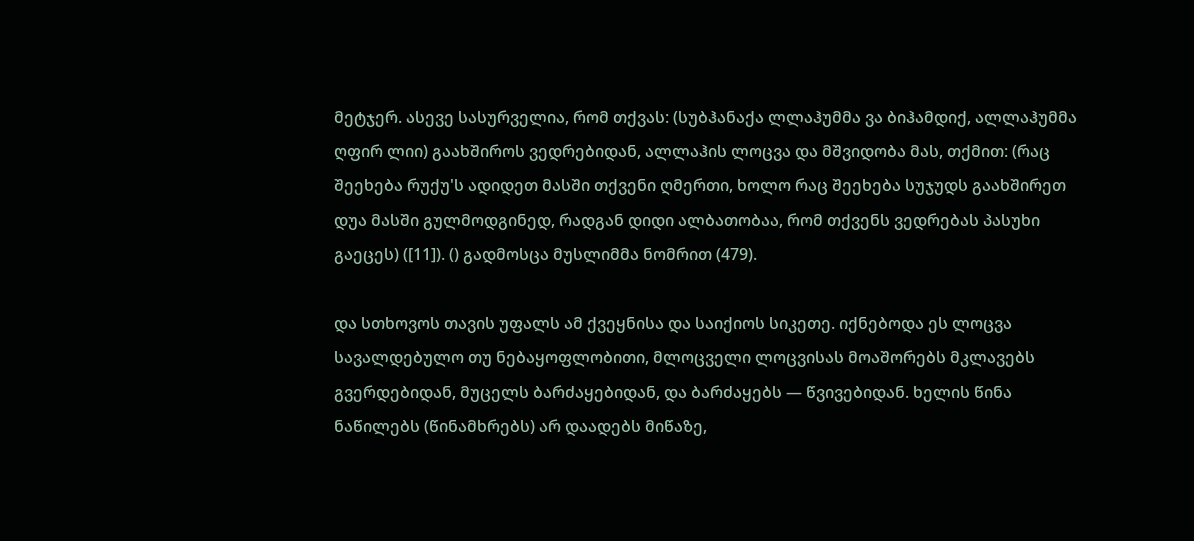მეტჯერ. ასევე სასურველია, რომ თქვას: (სუბჰანაქა ლლაჰუმმა ვა ბიჰამდიქ, ალლაჰუმმა ღფირ ლიი) გაახშიროს ვედრებიდან, ალლაჰის ლოცვა და მშვიდობა მას, თქმით: (რაც შეეხება რუქუ'ს ადიდეთ მასში თქვენი ღმერთი, ხოლო რაც შეეხება სუჯუდს გაახშირეთ დუა მასში გულმოდგინედ, რადგან დიდი ალბათობაა, რომ თქვენს ვედრებას პასუხი გაეცეს) ([11]). () გადმოსცა მუსლიმმა ნომრით (479).

და სთხოვოს თავის უფალს ამ ქვეყნისა და საიქიოს სიკეთე. იქნებოდა ეს ლოცვა სავალდებულო თუ ნებაყოფლობითი, მლოცველი ლოცვისას მოაშორებს მკლავებს გვერდებიდან, მუცელს ბარძაყებიდან, და ბარძაყებს — წვივებიდან. ხელის წინა ნაწილებს (წინამხრებს) არ დაადებს მიწაზე,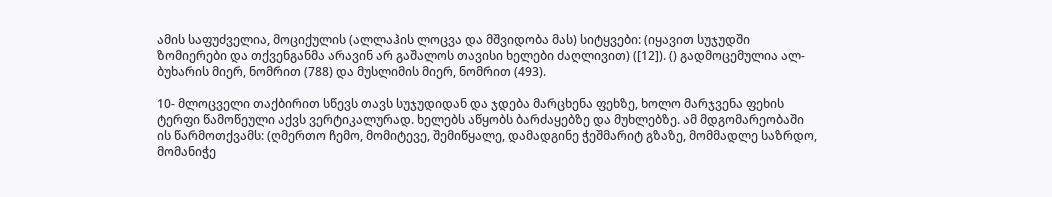ამის საფუძველია, მოციქულის (ალლაჰის ლოცვა და მშვიდობა მას) სიტყვები: (იყავით სუჯუდში ზომიერები და თქვენგანმა არავინ არ გაშალოს თავისი ხელები ძაღლივით) ([12]). () გადმოცემულია ალ-ბუხარის მიერ, ნომრით (788) და მუსლიმის მიერ, ნომრით (493).

10- მლოცველი თაქბირით სწევს თავს სუჯუდიდან და ჯდება მარცხენა ფეხზე, ხოლო მარჯვენა ფეხის ტერფი წამოწეული აქვს ვერტიკალურად. ხელებს აწყობს ბარძაყებზე და მუხლებზე. ამ მდგომარეობაში ის წარმოთქვამს: (ღმერთო ჩემო, მომიტევე, შემიწყალე, დამადგინე ჭეშმარიტ გზაზე, მომმადლე საზრდო, მომანიჭე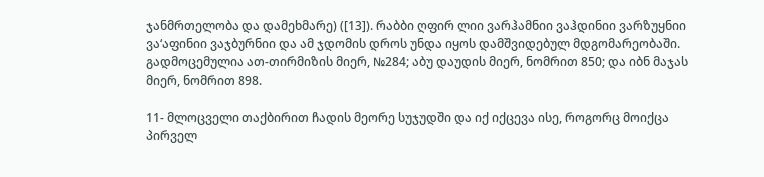ჯანმრთელობა და დამეხმარე) ([13]). რაბბი ღფირ ლიი ვარჰამნიი ვაჰდინიი ვარზუყნიი ვა‘აფინიი ვაჯბურნიი და ამ ჯდომის დროს უნდა იყოს დამშვიდებულ მდგომარეობაში. გადმოცემულია ათ-თირმიზის მიერ, №284; აბუ დაუდის მიერ, ნომრით 850; და იბნ მაჯას მიერ, ნომრით 898.

11- მლოცველი თაქბირით ჩადის მეორე სუჯუდში და იქ იქცევა ისე, როგორც მოიქცა პირველ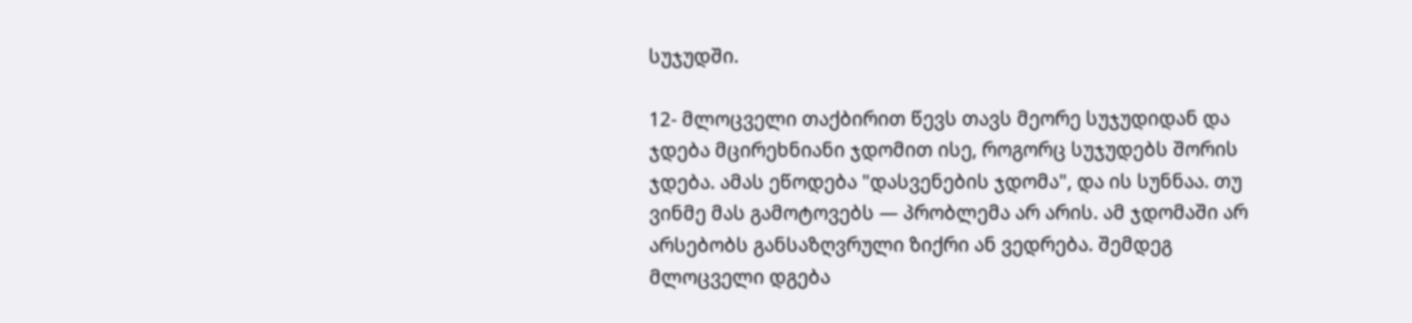სუჯუდში.

12- მლოცველი თაქბირით წევს თავს მეორე სუჯუდიდან და ჯდება მცირეხნიანი ჯდომით ისე, როგორც სუჯუდებს შორის ჯდება. ამას ეწოდება "დასვენების ჯდომა", და ის სუნნაა. თუ ვინმე მას გამოტოვებს — პრობლემა არ არის. ამ ჯდომაში არ არსებობს განსაზღვრული ზიქრი ან ვედრება. შემდეგ მლოცველი დგება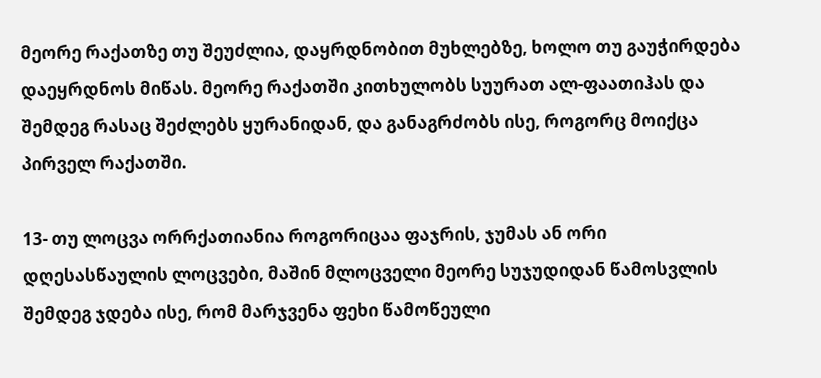მეორე რაქათზე თუ შეუძლია, დაყრდნობით მუხლებზე, ხოლო თუ გაუჭირდება დაეყრდნოს მიწას. მეორე რაქათში კითხულობს სუურათ ალ-ფაათიჰას და შემდეგ რასაც შეძლებს ყურანიდან, და განაგრძობს ისე, როგორც მოიქცა პირველ რაქათში.

13- თუ ლოცვა ორრქათიანია როგორიცაა ფაჯრის, ჯუმას ან ორი დღესასწაულის ლოცვები, მაშინ მლოცველი მეორე სუჯუდიდან წამოსვლის შემდეგ ჯდება ისე, რომ მარჯვენა ფეხი წამოწეული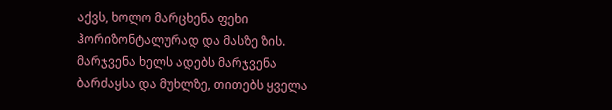აქვს, ხოლო მარცხენა ფეხი ჰორიზონტალურად და მასზე ზის. მარჯვენა ხელს ადებს მარჯვენა ბარძაყსა და მუხლზე, თითებს ყველა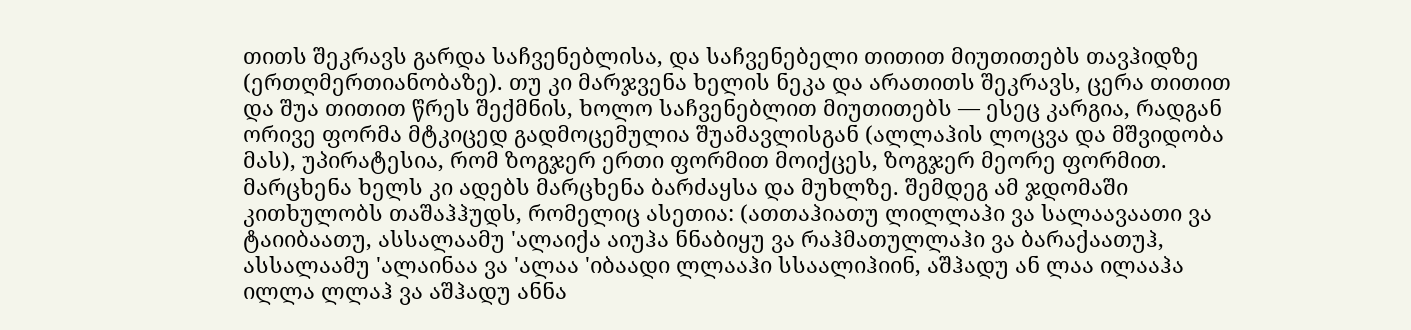თითს შეკრავს გარდა საჩვენებლისა, და საჩვენებელი თითით მიუთითებს თავჰიდზე (ერთღმერთიანობაზე). თუ კი მარჯვენა ხელის ნეკა და არათითს შეკრავს, ცერა თითით და შუა თითით წრეს შექმნის, ხოლო საჩვენებლით მიუთითებს — ესეც კარგია, რადგან ორივე ფორმა მტკიცედ გადმოცემულია შუამავლისგან (ალლაჰის ლოცვა და მშვიდობა მას), უპირატესია, რომ ზოგჯერ ერთი ფორმით მოიქცეს, ზოგჯერ მეორე ფორმით. მარცხენა ხელს კი ადებს მარცხენა ბარძაყსა და მუხლზე. შემდეგ ამ ჯდომაში კითხულობს თაშაჰჰუდს, რომელიც ასეთია: (ათთაჰიათუ ლილლაჰი ვა სალაავაათი ვა ტაიიბაათუ, ასსალაამუ 'ალაიქა აიუჰა ნნაბიყუ ვა რაჰმათულლაჰი ვა ბარაქაათუჰ, ასსალაამუ 'ალაინაა ვა 'ალაა 'იბაადი ლლააჰი სსაალიჰიინ, აშჰადუ ან ლაა ილააჰა ილლა ლლაჰ ვა აშჰადუ ანნა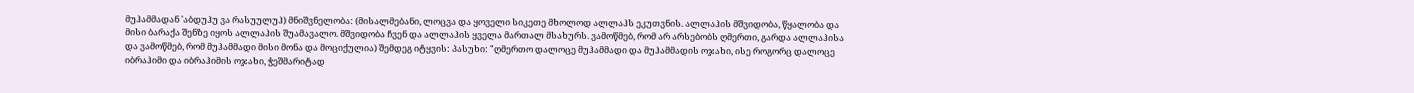მუჰამმადან 'აბდუჰუ ვა რასუულუჰ) მნიშვნელობა: (მისალმებანი, ლოცვა და ყოველი სიკეთე მხოლოდ ალლაჰს ეკუთვნის. ალლაჰის მშვიდობა, წყალობა და მისი ბარაქა შენზე იყოს ალლაჰის შუამავალო. მშვიდობა ჩვენ და ალლაჰის ყველა მართალ მსახურს. ვამოწმებ, რომ არ არსებობს ღმერთი, გარდა ალლაჰისა და ვამოწმებ, რომ მუჰამმადი მისი მონა და მოციქულია) შემდეგ იტყვის: პასუხი: "ღმერთო დალოცე მუჰამმადი და მუჰამმადის ოჯახი, ისე როგორც დალოცე იბრაჰიმი და იბრაჰიმის ოჯახი, ჭეშმარიტად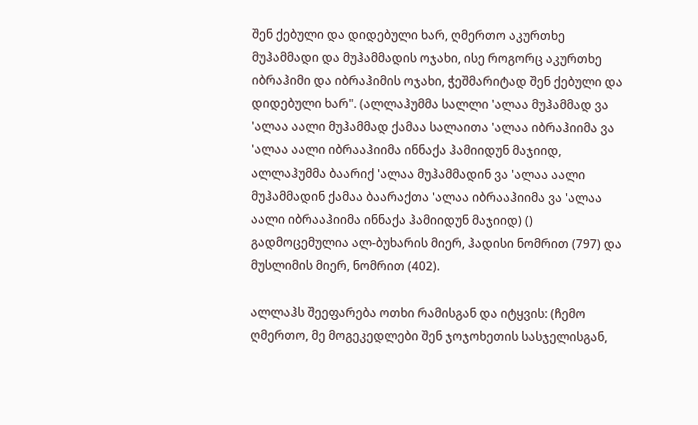შენ ქებული და დიდებული ხარ, ღმერთო აკურთხე მუჰამმადი და მუჰამმადის ოჯახი, ისე როგორც აკურთხე იბრაჰიმი და იბრაჰიმის ოჯახი, ჭეშმარიტად შენ ქებული და დიდებული ხარ". (ალლაჰუმმა სალლი 'ალაა მუჰამმად ვა 'ალაა აალი მუჰამმად ქამაა სალაითა 'ალაა იბრაჰიიმა ვა 'ალაა აალი იბრააჰიიმა ინნაქა ჰამიიდუნ მაჯიიდ, ალლაჰუმმა ბაარიქ 'ალაა მუჰამმადინ ვა 'ალაა აალი მუჰამმადინ ქამაა ბაარაქთა 'ალაა იბრააჰიიმა ვა 'ალაა აალი იბრააჰიიმა ინნაქა ჰამიიდუნ მაჯიიდ) () გადმოცემულია ალ-ბუხარის მიერ, ჰადისი ნომრით (797) და მუსლიმის მიერ, ნომრით (402).

ალლაჰს შეეფარება ოთხი რამისგან და იტყვის: (ჩემო ღმერთო, მე მოგეკედლები შენ ჯოჯოხეთის სასჯელისგან,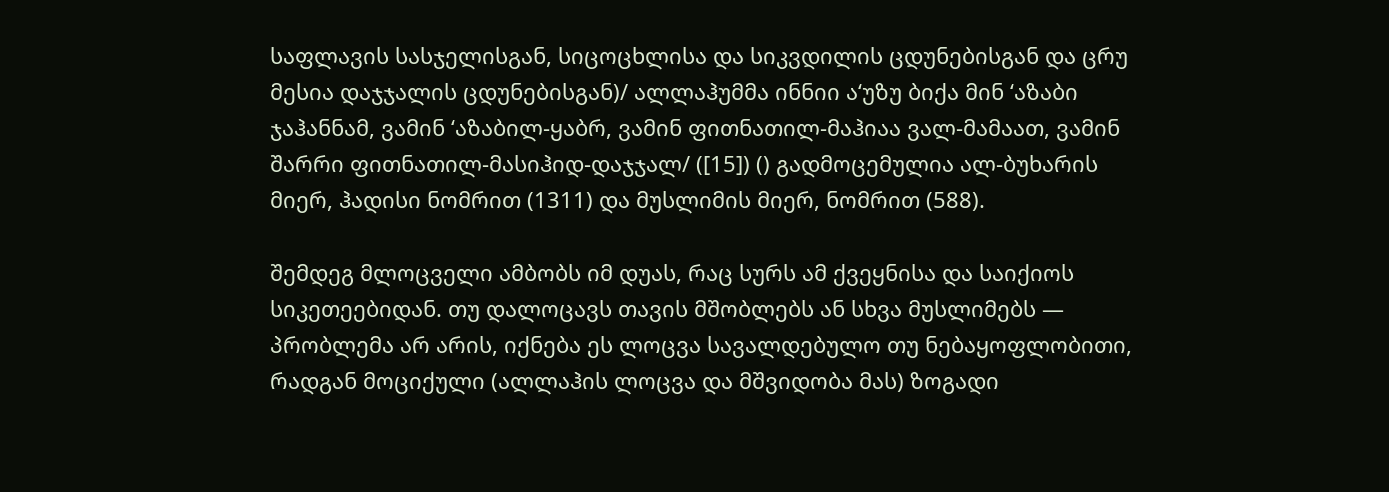საფლავის სასჯელისგან, სიცოცხლისა და სიკვდილის ცდუნებისგან და ცრუ მესია დაჯჯალის ცდუნებისგან)/ ალლაჰუმმა ინნიი ა‘უზუ ბიქა მინ ‘აზაბი ჯაჰანნამ, ვამინ ‘აზაბილ-ყაბრ, ვამინ ფითნათილ-მაჰიაა ვალ-მამაათ, ვამინ შარრი ფითნათილ-მასიჰიდ-დაჯჯალ/ ([15]) () გადმოცემულია ალ-ბუხარის მიერ, ჰადისი ნომრით (1311) და მუსლიმის მიერ, ნომრით (588).

შემდეგ მლოცველი ამბობს იმ დუას, რაც სურს ამ ქვეყნისა და საიქიოს სიკეთეებიდან. თუ დალოცავს თავის მშობლებს ან სხვა მუსლიმებს — პრობლემა არ არის, იქნება ეს ლოცვა სავალდებულო თუ ნებაყოფლობითი, რადგან მოციქული (ალლაჰის ლოცვა და მშვიდობა მას) ზოგადი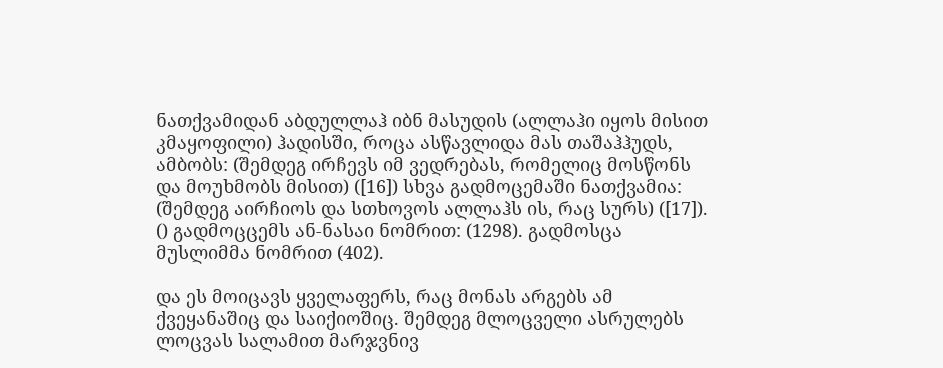ნათქვამიდან აბდულლაჰ იბნ მასუდის (ალლაჰი იყოს მისით კმაყოფილი) ჰადისში, როცა ასწავლიდა მას თაშაჰჰუდს, ამბობს: (შემდეგ ირჩევს იმ ვედრებას, რომელიც მოსწონს და მოუხმობს მისით) ([16]) სხვა გადმოცემაში ნათქვამია: (შემდეგ აირჩიოს და სთხოვოს ალლაჰს ის, რაც სურს) ([17]). () გადმოცცემს ან-ნასაი ნომრით: (1298). გადმოსცა მუსლიმმა ნომრით (402).

და ეს მოიცავს ყველაფერს, რაც მონას არგებს ამ ქვეყანაშიც და საიქიოშიც. შემდეგ მლოცველი ასრულებს ლოცვას სალამით მარჯვნივ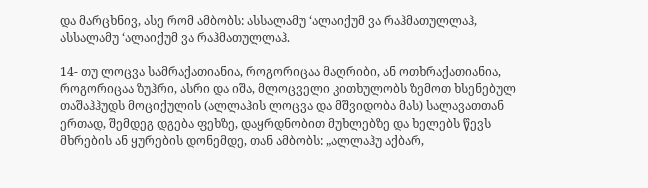და მარცხნივ, ასე რომ ამბობს: ასსალამუ ‘ალაიქუმ ვა რაჰმათულლაჰ, ასსალამუ ‘ალაიქუმ ვა რაჰმათულლაჰ.

14- თუ ლოცვა სამრაქათიანია, როგორიცაა მაღრიბი, ან ოთხრაქათიანია, როგორიცაა ზუჰრი, ასრი და იშა, მლოცველი კითხულობს ზემოთ ხსენებულ თაშაჰჰუდს მოციქულის (ალლაჰის ლოცვა და მშვიდობა მას) სალავათთან ერთად, შემდეგ დგება ფეხზე, დაყრდნობით მუხლებზე და ხელებს წევს მხრების ან ყურების დონემდე, თან ამბობს: „ალლაჰუ აქბარ,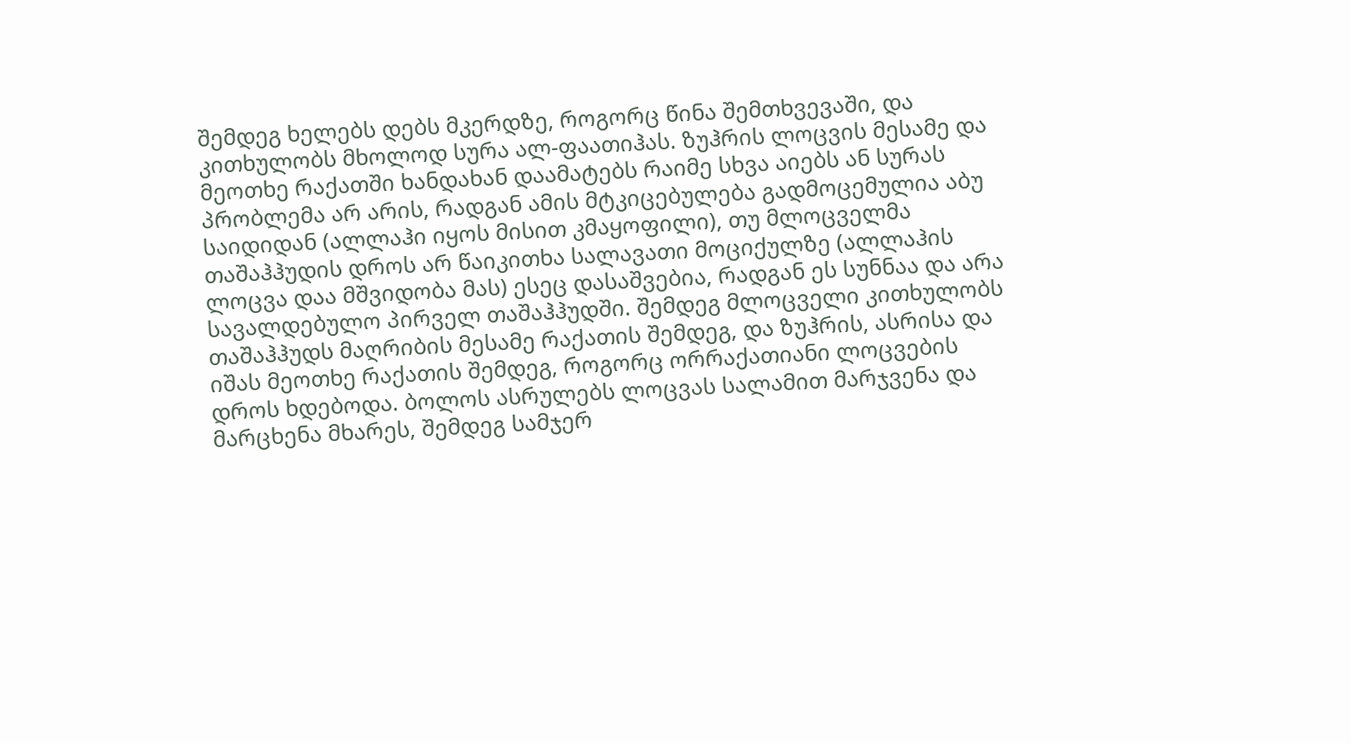შემდეგ ხელებს დებს მკერდზე, როგორც წინა შემთხვევაში, და კითხულობს მხოლოდ სურა ალ-ფაათიჰას. ზუჰრის ლოცვის მესამე და მეოთხე რაქათში ხანდახან დაამატებს რაიმე სხვა აიებს ან სურას პრობლემა არ არის, რადგან ამის მტკიცებულება გადმოცემულია აბუ საიდიდან (ალლაჰი იყოს მისით კმაყოფილი), თუ მლოცველმა თაშაჰჰუდის დროს არ წაიკითხა სალავათი მოციქულზე (ალლაჰის ლოცვა დაა მშვიდობა მას) ესეც დასაშვებია, რადგან ეს სუნნაა და არა სავალდებულო პირველ თაშაჰჰუდში. შემდეგ მლოცველი კითხულობს თაშაჰჰუდს მაღრიბის მესამე რაქათის შემდეგ, და ზუჰრის, ასრისა და იშას მეოთხე რაქათის შემდეგ, როგორც ორრაქათიანი ლოცვების დროს ხდებოდა. ბოლოს ასრულებს ლოცვას სალამით მარჯვენა და მარცხენა მხარეს, შემდეგ სამჯერ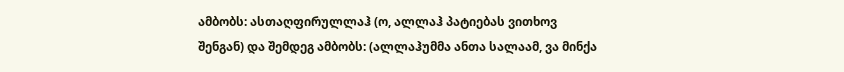ამბობს: ასთაღფირულლაჰ (ო, ალლაჰ პატიებას ვითხოვ შენგან) და შემდეგ ამბობს: (ალლაჰუმმა ანთა სალაამ, ვა მინქა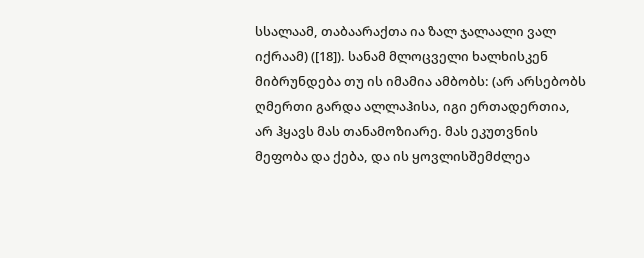სსალაამ, თაბაარაქთა ია ზალ ჯალაალი ვალ იქრაამ) ([18]). სანამ მლოცველი ხალხისკენ მიბრუნდება თუ ის იმამია ამბობს: (არ არსებობს ღმერთი გარდა ალლაჰისა, იგი ერთადერთია, არ ჰყავს მას თანამოზიარე. მას ეკუთვნის მეფობა და ქება, და ის ყოვლისშემძლეა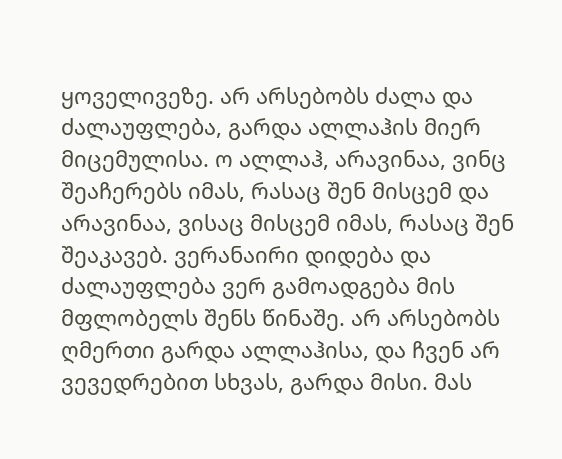ყოველივეზე. არ არსებობს ძალა და ძალაუფლება, გარდა ალლაჰის მიერ მიცემულისა. ო ალლაჰ, არავინაა, ვინც შეაჩერებს იმას, რასაც შენ მისცემ და არავინაა, ვისაც მისცემ იმას, რასაც შენ შეაკავებ. ვერანაირი დიდება და ძალაუფლება ვერ გამოადგება მის მფლობელს შენს წინაშე. არ არსებობს ღმერთი გარდა ალლაჰისა, და ჩვენ არ ვევედრებით სხვას, გარდა მისი. მას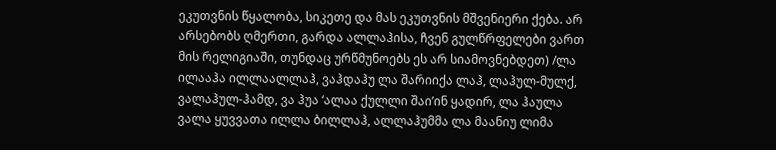ეკუთვნის წყალობა, სიკეთე და მას ეკუთვნის მშვენიერი ქება. არ არსებობს ღმერთი, გარდა ალლაჰისა, ჩვენ გულწრფელები ვართ მის რელიგიაში, თუნდაც ურწმუნოებს ეს არ სიამოვნებდეთ) /ლა ილააჰა ილლაალლაჰ, ვაჰდაჰუ ლა შარიიქა ლაჰ, ლაჰულ-მულქ, ვალაჰულ-ჰამდ, ვა ჰუა ‘ალაა ქულლი შაი’ინ ყადირ, ლა ჰაულა ვალა ყუვვათა ილლა ბილლაჰ, ალლაჰუმმა ლა მაანიუ ლიმა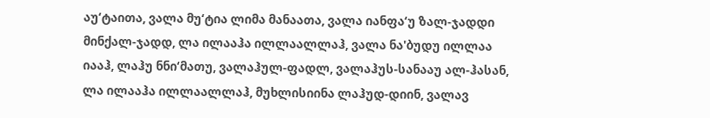აუ‘ტაითა, ვალა მუ‘ტია ლიმა მანაათა, ვალა იანფა‘უ ზალ-ჯადდი მინქალ-ჯადდ, ლა ილააჰა ილლაალლაჰ, ვალა ნა'ბუდუ ილლაა იააჰ, ლაჰუ ნნი‘მათუ, ვალაჰულ-ფადლ, ვალაჰუს-სანააუ ალ-ჰასან, ლა ილააჰა ილლაალლაჰ, მუხლისიინა ლაჰუდ-დიინ, ვალავ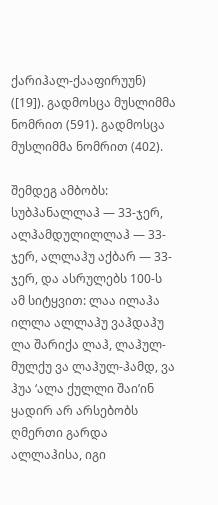ქარიჰალ-ქააფირუუნ) ([19]). გადმოსცა მუსლიმმა ნომრით (591). გადმოსცა მუსლიმმა ნომრით (402).

შემდეგ ამბობს: სუბჰანალლაჰ — 33-ჯერ, ალჰამდულილლაჰ — 33-ჯერ, ალლაჰუ აქბარ — 33-ჯერ, და ასრულებს 100-ს ამ სიტყვით: ლაა ილაჰა ილლა ალლაჰუ ვაჰდაჰუ ლა შარიქა ლაჰ, ლაჰულ-მულქუ ვა ლაჰულ-ჰამდ, ვა ჰუა ‘ალა ქულლი შაი’ინ ყადირ არ არსებობს ღმერთი გარდა ალლაჰისა, იგი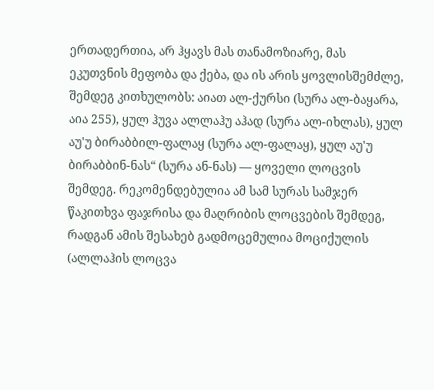ერთადერთია, არ ჰყავს მას თანამოზიარე, მას ეკუთვნის მეფობა და ქება, და ის არის ყოვლისშემძლე, შემდეგ კითხულობს: აიათ ალ-ქურსი (სურა ალ-ბაყარა, აია 255), ყულ ჰუვა ალლაჰუ აჰად (სურა ალ-იხლას), ყულ აუ'უ ბირაბბილ-ფალაყ (სურა ალ-ფალაყ), ყულ აუ'უ ბირაბბინ-ნას“ (სურა ან-ნას) — ყოველი ლოცვის შემდეგ. რეკომენდებულია ამ სამ სურას სამჯერ წაკითხვა ფაჯრისა და მაღრიბის ლოცვების შემდეგ, რადგან ამის შესახებ გადმოცემულია მოციქულის (ალლაჰის ლოცვა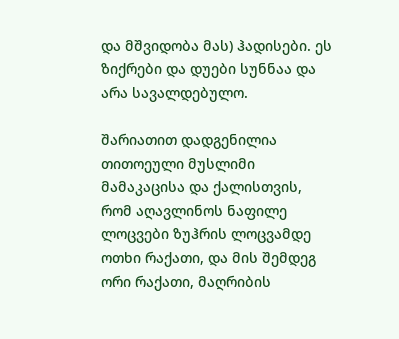და მშვიდობა მას) ჰადისები. ეს ზიქრები და დუები სუნნაა და არა სავალდებულო.

შარიათით დადგენილია თითოეული მუსლიმი მამაკაცისა და ქალისთვის, რომ აღავლინოს ნაფილე ლოცვები ზუჰრის ლოცვამდე ოთხი რაქათი, და მის შემდეგ ორი რაქათი, მაღრიბის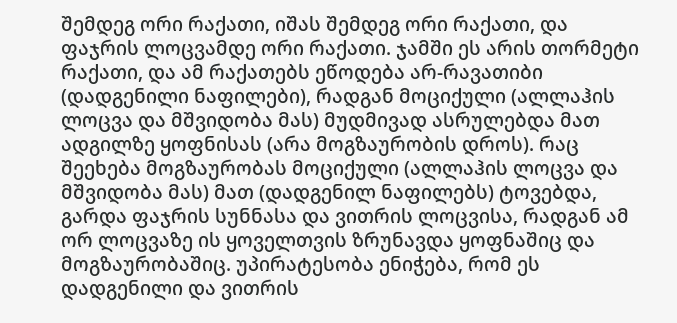შემდეგ ორი რაქათი, იშას შემდეგ ორი რაქათი, და ფაჯრის ლოცვამდე ორი რაქათი. ჯამში ეს არის თორმეტი რაქათი, და ამ რაქათებს ეწოდება არ-რავათიბი (დადგენილი ნაფილები), რადგან მოციქული (ალლაჰის ლოცვა და მშვიდობა მას) მუდმივად ასრულებდა მათ ადგილზე ყოფნისას (არა მოგზაურობის დროს). რაც შეეხება მოგზაურობას მოციქული (ალლაჰის ლოცვა და მშვიდობა მას) მათ (დადგენილ ნაფილებს) ტოვებდა, გარდა ფაჯრის სუნნასა და ვითრის ლოცვისა, რადგან ამ ორ ლოცვაზე ის ყოველთვის ზრუნავდა ყოფნაშიც და მოგზაურობაშიც. უპირატესობა ენიჭება, რომ ეს დადგენილი და ვითრის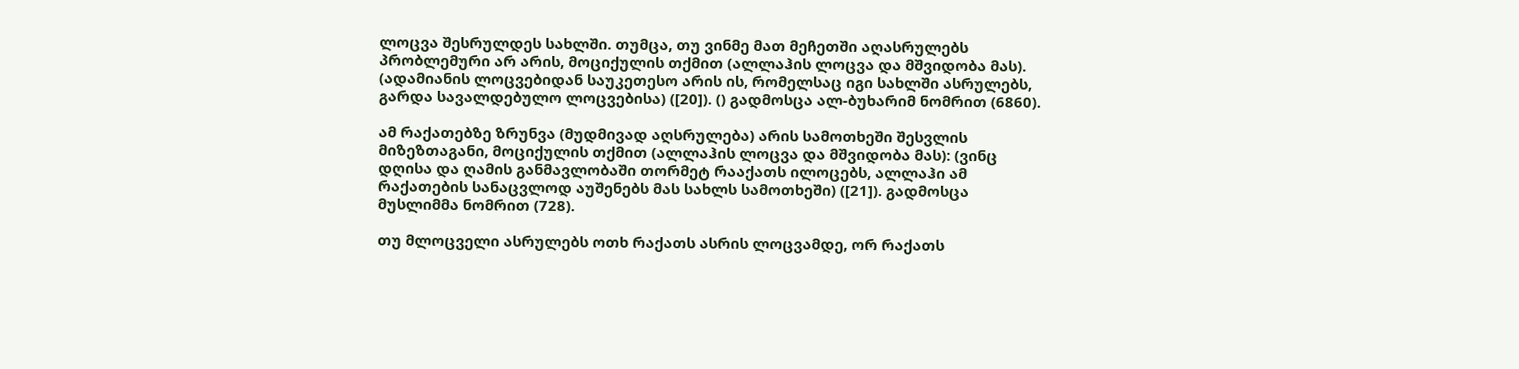ლოცვა შესრულდეს სახლში. თუმცა, თუ ვინმე მათ მეჩეთში აღასრულებს პრობლემური არ არის, მოციქულის თქმით (ალლაჰის ლოცვა და მშვიდობა მას). (ადამიანის ლოცვებიდან საუკეთესო არის ის, რომელსაც იგი სახლში ასრულებს, გარდა სავალდებულო ლოცვებისა) ([20]). () გადმოსცა ალ-ბუხარიმ ნომრით (6860).

ამ რაქათებზე ზრუნვა (მუდმივად აღსრულება) არის სამოთხეში შესვლის მიზეზთაგანი, მოციქულის თქმით (ალლაჰის ლოცვა და მშვიდობა მას): (ვინც დღისა და ღამის განმავლობაში თორმეტ რააქათს ილოცებს, ალლაჰი ამ რაქათების სანაცვლოდ აუშენებს მას სახლს სამოთხეში) ([21]). გადმოსცა მუსლიმმა ნომრით (728).

თუ მლოცველი ასრულებს ოთხ რაქათს ასრის ლოცვამდე, ორ რაქათს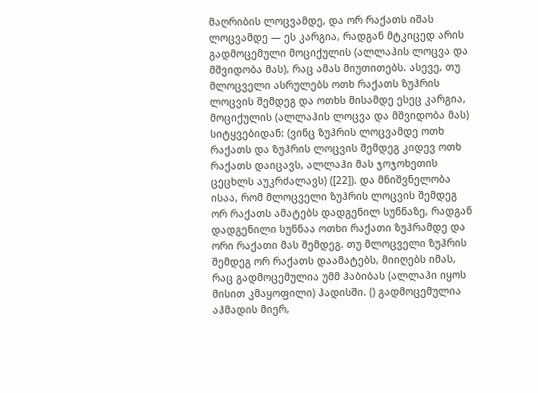მაღრიბის ლოცვამდე, და ორ რაქათს იშას ლოცვამდე — ეს კარგია, რადგან მტკიცედ არის გადმოცემული მოციქულის (ალლაჰის ლოცვა და მშვიდობა მას), რაც ამას მიუთითებს. ასევე, თუ მლოცველი ასრულებს ოთხ რაქათს ზუჰრის ლოცვის შემდეგ და ოთხს მისამდე ესეც კარგია, მოციქულის (ალლაჰის ლოცვა და მშვიდობა მას) სიტყვებიდან: (ვინც ზუჰრის ლოცვამდე ოთხ რაქათს და ზუჰრის ლოცვის შემდეგ კიდევ ოთხ რაქათს დაიცავს, ალლაჰი მას ჯოჯოხეთის ცეცხლს აუკრძალავს) ([22]). და მნიშვნელობა ისაა, რომ მლოცველი ზუჰრის ლოცვის შემდეგ ორ რაქათს ამატებს დადგენილ სუნნაზე, რადგან დადგენილი სუნნაა ოთხი რაქათი ზუჰრამდე და ორი რაქათი მას შემდეგ. თუ მლოცველი ზუჰრის შემდეგ ორ რაქათს დაამატებს, მიიღებს იმას, რაც გადმოცემულია უმმ ჰაბიბას (ალლაჰი იყოს მისით კმაყოფილი) ჰადისში. () გადმოცემულია აჰმადის მიერ,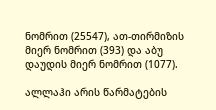ნომრით (25547), ათ-თირმიზის მიერ ნომრით (393) და აბუ დაუდის მიერ ნომრით (1077).

ალლაჰი არის წარმატების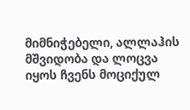მიმნიჭებელი, ალლაჰის მშვიდობა და ლოცვა იყოს ჩვენს მოციქულ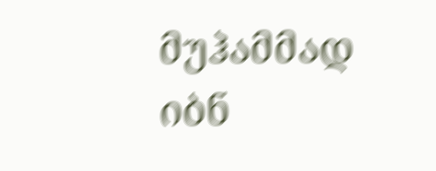მუჰამმად იბნ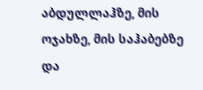აბდულლაჰზე, მის ოჯახზე, მის საჰაბებზე და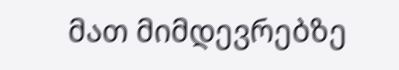მათ მიმდევრებზე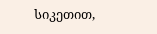სიკეთით,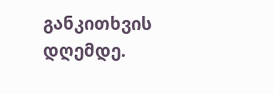განკითხვის დღემდე.